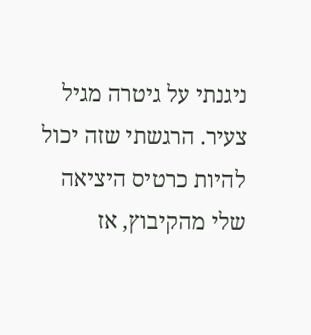ניגנתי על גיטרה מגיל צעיר. הרגשתי שזה יכול להיות כרטיס היציאה שלי מהקיבוץ, אז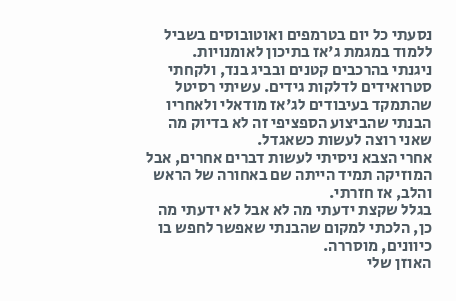נסעתי כל יום בטרמפים ואוטובוסים בשביל ללמוד במגמת ג'אז בתיכון לאומנויות.
ניגנתי בהרכבים קטנים ובביג בנד, ולקחתי סטרואידים לדלקות גידים. עשיתי רסיטל שהתמקד בעיבודים לג'אז מודאלי ולאחריו הבנתי שהביצוע הספציפי זה לא בדיוק מה שאני רוצה לעשות כשאגדל.
אחרי הצבא ניסיתי לעשות דברים אחרים, אבל המוזיקה תמיד הייתה שם באחורה של הראש והלב, אז חזרתי.
בגלל שקצת ידעתי מה לא אבל לא ידעתי מה כן, הלכתי למקום שהבנתי שאפשר לחפש בו כיוונים, מוסררה.
האוזן שלי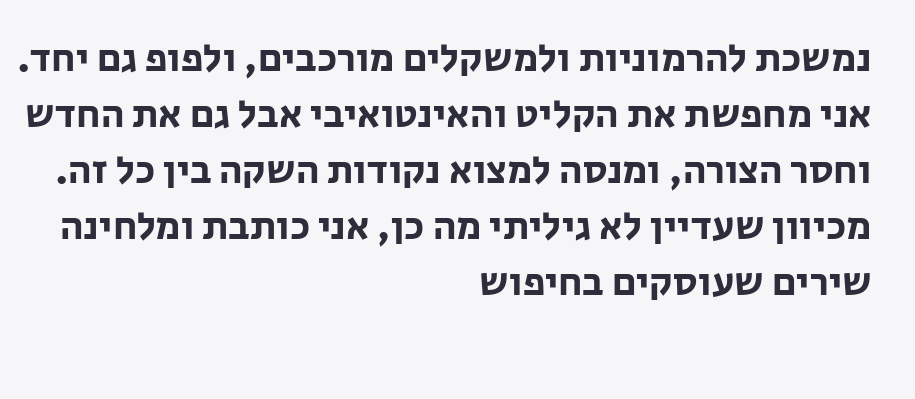נמשכת להרמוניות ולמשקלים מורכבים, ולפופ גם יחד. אני מחפשת את הקליט והאינטואיבי אבל גם את החדש וחסר הצורה, ומנסה למצוא נקודות השקה בין כל זה.
מכיוון שעדיין לא גיליתי מה כן, אני כותבת ומלחינה שירים שעוסקים בחיפוש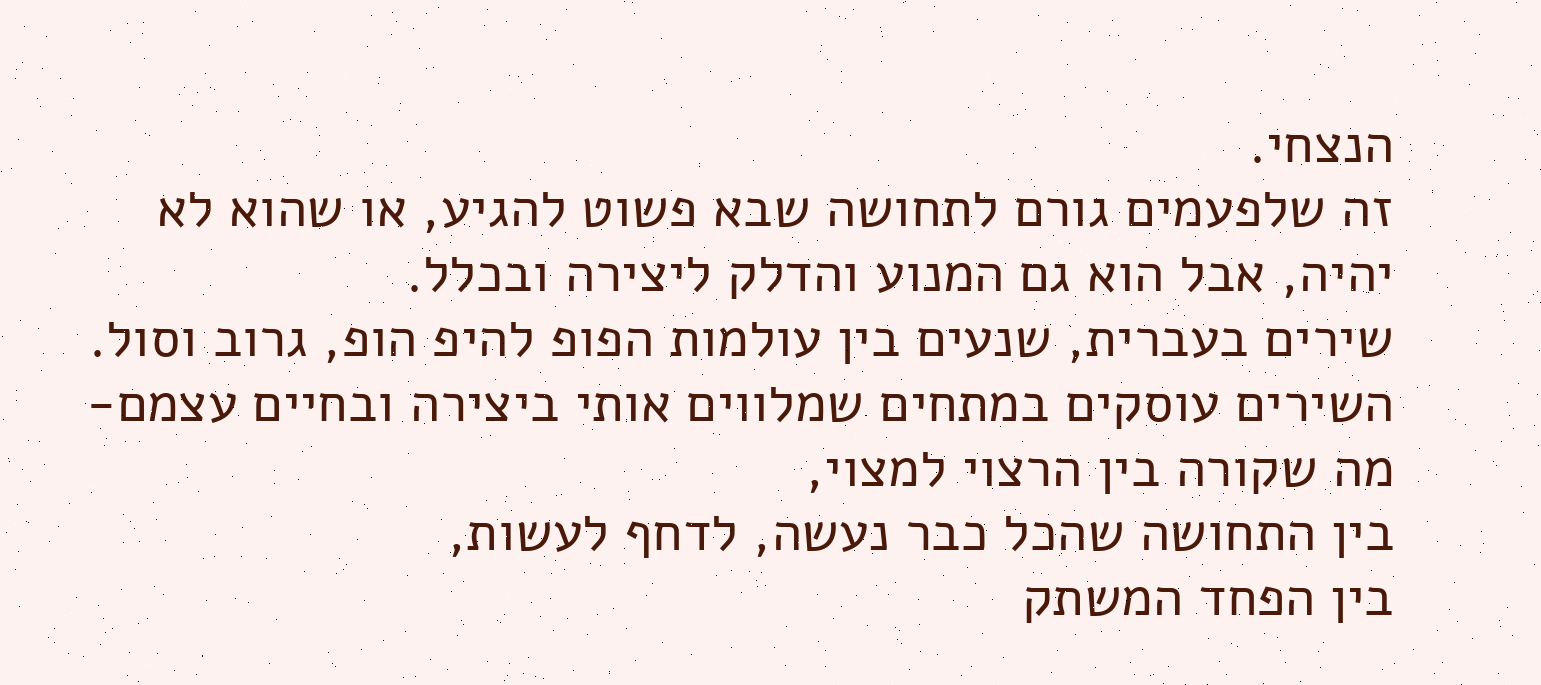הנצחי.
זה שלפעמים גורם לתחושה שבא פשוט להגיע, או שהוא לא יהיה, אבל הוא גם המנוע והדלק ליצירה ובכלל.
שירים בעברית, שנעים בין עולמות הפופ להיפ הופ, גרוב וסול.
השירים עוסקים במתחים שמלווים אותי ביצירה ובחיים עצמם-
מה שקורה בין הרצוי למצוי,
בין התחושה שהכל כבר נעשה, לדחף לעשות,
בין הפחד המשתק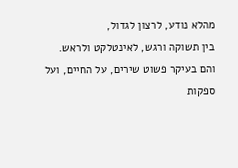מהלא נודע, לרצון לגדול,
בין תשוקה ורגש, לאינטלקט ולראש.
והם בעיקר פשוט שירים, על החיים, ועל ספקות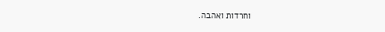וחרדות ואהבה.